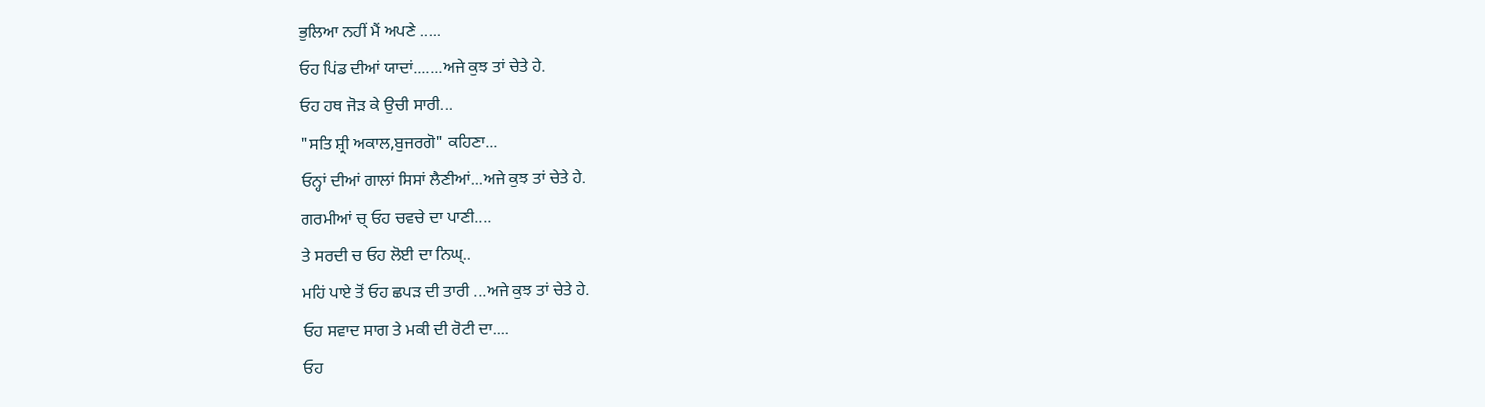ਭੁਲਿਆ ਨਹੀਂ ਮੈਂ ਅਪਣੇ .....
ਓਹ ਪਿਂਡ ਦੀਆਂ ਯਾਦਾਂ.......ਅਜੇ ਕੁਝ ਤਾਂ ਚੇਤੇ ਹੇ.
ਓਹ ਹਥ ਜੋੜ ਕੇ ਉਚੀ ਸਾਰੀ...
"ਸਤਿ ਸ਼੍ਰੀ ਅਕਾਲ,ਬੁਜਰਗੋ" ਕਹਿਣਾ...
ਓਨ੍ਹਾਂ ਦੀਆਂ ਗਾਲਾਂ ਸਿਸਾਂ ਲੈਣੀਆਂ...ਅਜੇ ਕੁਝ ਤਾਂ ਚੇਤੇ ਹੇ.
ਗਰਮੀਆਂ ਚ੍ ਓਹ ਚਵਚੇ ਦਾ ਪਾਣੀ....
ਤੇ ਸਰਦੀ ਚ ਓਹ ਲੋਈ ਦਾ ਨਿਘ੍..
ਮਹਿਂ ਪਾਏ ਤੋਂ ਓਹ ਛਪੜ ਦੀ ਤਾਰੀ ...ਅਜੇ ਕੁਝ ਤਾਂ ਚੇਤੇ ਹੇ.
ਓਹ ਸਵਾਦ ਸਾਗ ਤੇ ਮਕੀ ਦੀ ਰੋਟੀ ਦਾ....
ਓਹ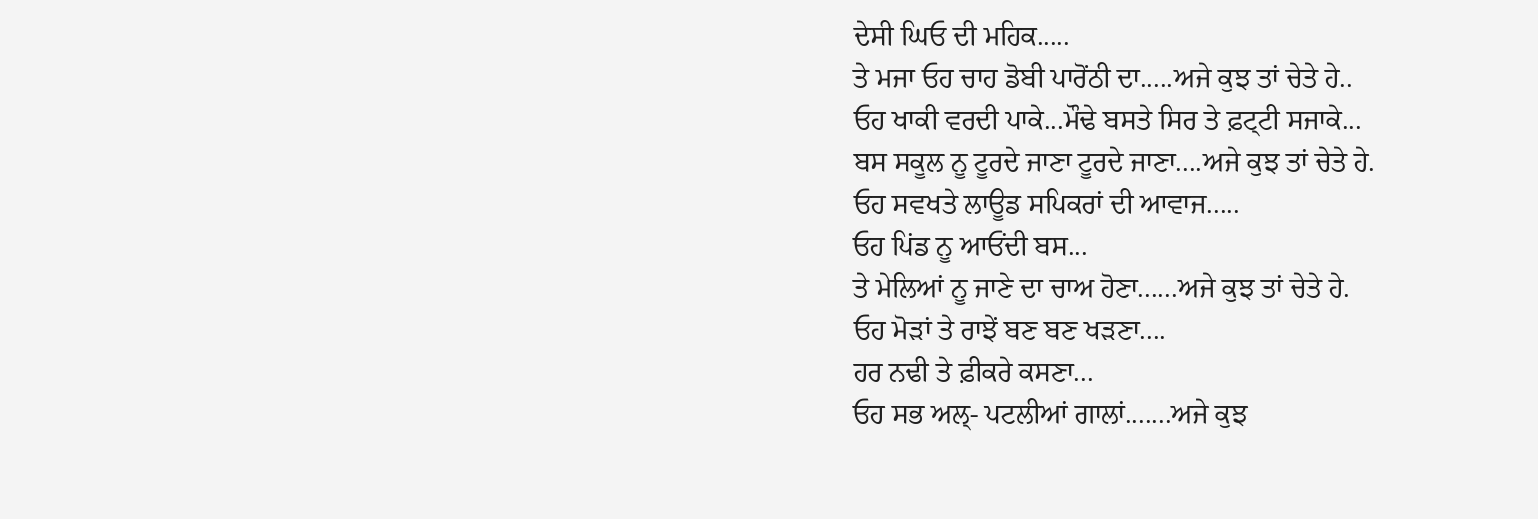ਦੇਸੀ ਘਿਓ ਦੀ ਮਹਿਕ.....
ਤੇ ਮਜਾ ਓਹ ਚਾਹ ਡੋਬੀ ਪਾਰੋਂਠੀ ਦਾ.....ਅਜੇ ਕੁਝ ਤਾਂ ਚੇਤੇ ਹੇ..
ਓਹ ਖਾਕੀ ਵਰਦੀ ਪਾਕੇ...ਮੌਢੇ ਬਸਤੇ ਸਿਰ ਤੇ ਫ਼ਟ੍ਟੀ ਸਜਾਕੇ...
ਬਸ ਸਕੂਲ ਨੂ ਟੂਰਦੇ ਜਾਣਾ ਟੂਰਦੇ ਜਾਣਾ....ਅਜੇ ਕੁਝ ਤਾਂ ਚੇਤੇ ਹੇ.
ਓਹ ਸਵਖਤੇ ਲਾਊਡ ਸਪਿਕਰਾਂ ਦੀ ਆਵਾਜ.....
ਓਹ ਪਿਂਡ ਨੂ ਆਓਂਦੀ ਬਸ...
ਤੇ ਮੇਲਿਆਂ ਨੂ ਜਾਣੇ ਦਾ ਚਾਅ ਹੋਣਾ......ਅਜੇ ਕੁਝ ਤਾਂ ਚੇਤੇ ਹੇ.
ਓਹ ਮੋੜਾਂ ਤੇ ਰਾਝੇਂ ਬਣ ਬਣ ਖੜਣਾ....
ਹਰ ਨਢੀ ਤੇ ਫ਼ੀਕਰੇ ਕਸਣਾ...
ਓਹ ਸਭ ਅਲ੍- ਪਟਲੀਆਂ ਗਾਲਾਂ.......ਅਜੇ ਕੁਝ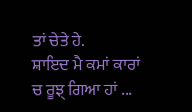ਤਾਂ ਚੇਤੇ ਹੇ.
ਸ਼ਾਇਦ ਮੈ ਕਮਾਂ ਕਾਰਾਂ ਚ ਰੂਝ੍ ਗਿਆ ਹਾਂ ...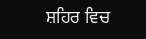ਸ਼ਹਿਰ ਵਿਚ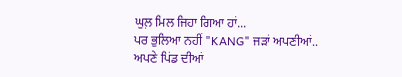ਘੁਲ਼ ਮਿਲ ਜਿਹਾ ਗਿਆ ਹਾਂ...
ਪਰ ਭੁਲਿਆ ਨਹੀਂ "KANG" ਜੜਾਂ ਅਪਣੀਆਂ..
ਅਪਣੇ ਪਿਂਡ ਦੀਆਂ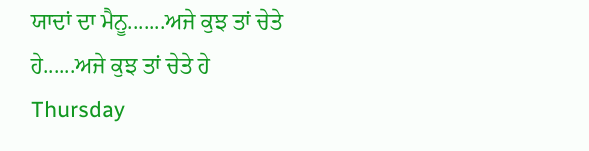ਯਾਦਾਂ ਦਾ ਮੈਨੂ.......ਅਜੇ ਕੁਝ ਤਾਂ ਚੇਤੇ ਹੇ......ਅਜੇ ਕੁਝ ਤਾਂ ਚੇਤੇ ਹੇ
Thursday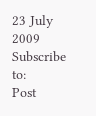23 July 2009
Subscribe to:
Post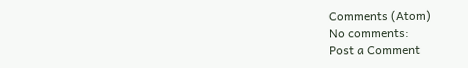Comments (Atom)
No comments:
Post a Comment